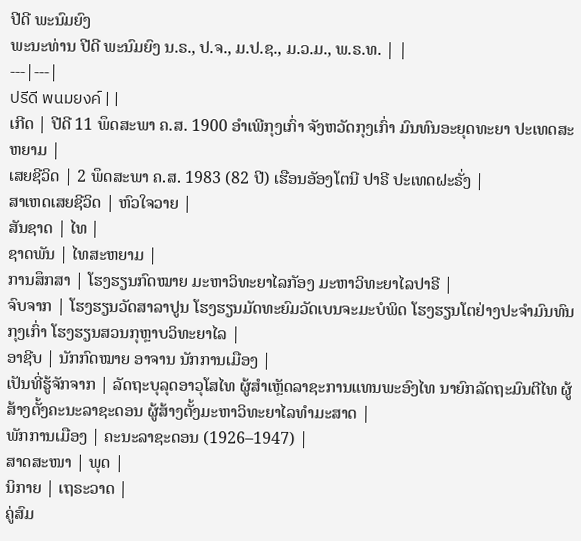ປີດີ ພະນົມຍົງ
ພະນະທ່ານ ປີດີ ພະນົມຍົງ ນ.ຣ., ປ.ຈ., ມ.ປ.ຊ., ມ.ວ.ມ., ພ.ຣ.ທ. | |
---|---|
ปรีดี พนมยงค์ | |
ເກີດ | ປີດີ 11 ພຶດສະພາ ຄ.ສ. 1900 ອຳເພີກຸງເກົ່າ ຈັງຫວັດກຸງເກົ່າ ມົນທົນອະຍຸດທະຍາ ປະເທດສະຫຍາມ |
ເສຍຊີວິດ | 2 ພຶດສະພາ ຄ.ສ. 1983 (82 ປີ) ເຮືອນອັອງໂຕນີ ປາຣີ ປະເທດຝະຣັ່ງ |
ສາເຫດເສຍຊີວິດ | ຫົວໃຈວາຍ |
ສັນຊາດ | ໄທ |
ຊາດພັນ | ໄທສະຫຍາມ |
ການສຶກສາ | ໂຮງຮຽນກົດໝາຍ ມະຫາວິທະຍາໄລກັອງ ມະຫາວິທະຍາໄລປາຣີ |
ຈົບຈາກ | ໂຮງຮຽນວັດສາລາປູນ ໂຮງຮຽນມັດທະຍົມວັດເບນຈະມະບໍພິດ ໂຮງຮຽນໂຕຢ່າງປະຈຳມົນທົນກຸງເກົ່າ ໂຮງຮຽນສວນກຸຫຼາບວິທະຍາໄລ |
ອາຊີບ | ນັກກົດໝາຍ ອາຈານ ນັກການເມືອງ |
ເປັນທີ່ຮູ້ຈັກຈາກ | ລັດຖະບຸລຸດອາວຸໂສໄທ ຜູ້ສຳເຫຼັດລາຊະການແທນພະອົງໄທ ນາຍົກລັດຖະມົນຕີໄທ ຜູ້ສ້າງຕັ້ງຄະນະລາຊະດອນ ຜູ້ສ້າງຕັ້ງມະຫາວິທະຍາໄລທຳມະສາດ |
ພັກການເມືອງ | ຄະນະລາຊະດອນ (1926–1947) |
ສາດສະໜາ | ພຸດ |
ນິກາຍ | ເຖຣະວາດ |
ຄູ່ສົມ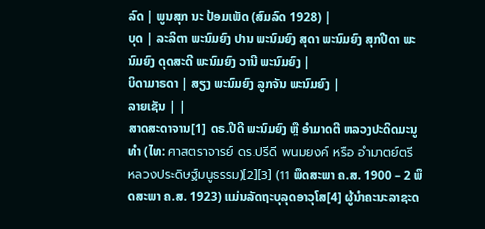ລົດ | ພູນສຸກ ນະ ປ້ອມເພັດ (ສົມລົດ 1928) |
ບຸດ | ລະລິຕາ ພະນົມຍົງ ປານ ພະນົມຍົງ ສຸດາ ພະນົມຍົງ ສຸກປີດາ ພະນົມຍົງ ດຸດສະດີ ພະນົມຍົງ ວານີ ພະນົມຍົງ |
ບິດາມາຣດາ | ສຽງ ພະນົມຍົງ ລູກຈັນ ພະນົມຍົງ |
ລາຍເຊັນ | |
ສາດສະດາຈານ[1] ດຣ.ປີດີ ພະນົມຍົງ ຫຼື ອຳມາດຕີ ຫລວງປະດິດມະນູທຳ (ໄທ: ศาสตราจารย์ ดร.ปรีดี พนมยงค์ หรือ อำมาตย์ตรี หลวงประดิษฐ์มนูธรรม)[2][3] (11 ພຶດສະພາ ຄ.ສ. 1900 – 2 ພຶດສະພາ ຄ.ສ. 1923) ແມ່ນລັດຖະບຸລຸດອາວຸໂສ[4] ຜູ້ນຳຄະນະລາຊະດ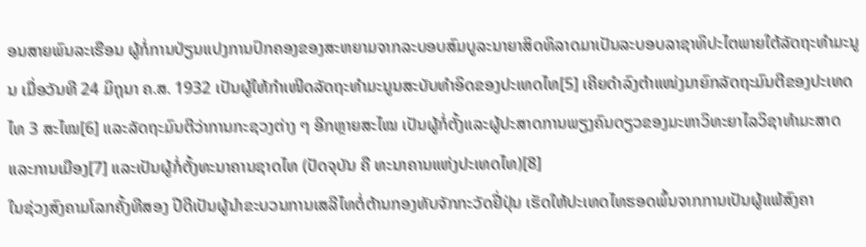ອນສາຍພົນລະເຮືອນ ຜູ້ກໍ່ການປ່ຽນແປງການປົກຄອງຂອງສະຫຍາມຈາກລະບອບສົມບູລະນາຍາສິດທິລາດມາເປັນລະບອບລາຊາທິປະໄຕພາຍໃຕ້ລັດຖະທຳມະນູນ ເມື່ອວັນທີ 24 ມິຖຸນາ ຄ.ສ. 1932 ເປັນຜູ້ໃຫ້ກຳເໜີດລັດຖະທຳມະນູນສະບັບທຳອິດຂອງປະເທດໄທ[5] ເຄີຍດຳລົງຕຳແໜ່ງນາຍົກລັດຖະມົນຕີຂອງປະເທດໄທ 3 ສະໄໝ[6] ແລະລັດຖະມົນຕີວ່າການກະຊວງຕ່າງ ໆ ອີກຫຼາຍສະໄໝ ເປັນຜູ້ກໍ່ຕັ້ງແລະຜູ້ປະສາດການພຽງຄົນດຽວຂອງມະຫາວິທະຍາໄລວິຊາທຳມະສາດແລະການເມືອງ[7] ແລະເປັນຜູ້ກໍ່ຕັ້ງທະນາຄານຊາດໄທ (ປັດຈຸບັນ ຄື ທະນາຄານແຫ່ງປະເທດໄທ)[8]
ໃນຊ່ວງສົງຄາມໂລກຄັ້ງທີສອງ ປີດີເປັນຜູ້ນຳຂະບວນການເສລີໄທຕໍ່ຕ້ານກອງທັບຈັກກະວັດຢີ່ປຸ່ນ ເຮັດໃຫ້ປະເທດໄທຮອດພົ້ນຈາກການເປັນຜູ້ແພ້ສົງຄາ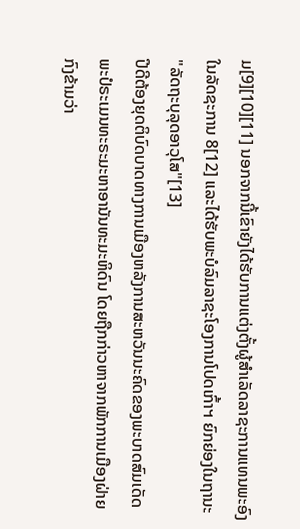ມ[9][10][11] ນອກຈາກນີ້ເຂົາຍັງໄດ້ຮັບການແຕ່ງຕັ້ງຜູ້ສຳເລັດລາຊະການແທນພະອົງ ໃນລັດຊະການ 8[12] ແລະໄດ້ຮັບພະບໍລົມລາຊະໂອງການໂປດເກົ້າຯ ຍົກຍ່ອງໃນຖານະ "ລັດຖະບຸລຸດອາວຸໂສ"[13]
ປີດີຕ້ອງຍຸດຕິບົດບາດທາງການເມືອງຫລັງການສະຫວັນນະຄົດຂອງພະບາດສົມເດັດພະປໍຣະເມນທະຣະມະຫາອານັນທະມະຫິດົນ ໂດຍຖືກກ່າວຫາຈາກພັກການເມືອງຝ່າຍກົງຂ້າມວ່າ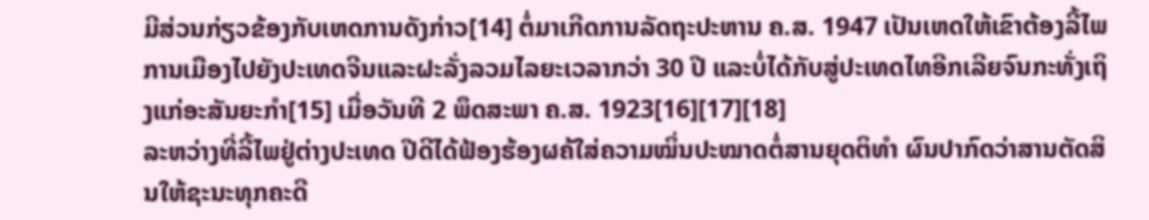ມີສ່ວນກ່ຽວຂ້ອງກັບເຫດການດັງກ່າວ[14] ຕໍ່ມາເກີດການລັດຖະປະຫານ ຄ.ສ. 1947 ເປັນເຫດໃຫ້ເຂົາຕ້ອງລີ້ໄພການເມືອງໄປຍັງປະເທດຈີນແລະຝະລັ່ງລວມໄລຍະເວລາກວ່າ 30 ປີ ແລະບໍ່ໄດ້ກັບສູ່ປະເທດໄທອີກເລີຍຈົນກະທັ່ງເຖິງແກ່ອະສັນຍະກຳ[15] ເມື່ອວັນທີ 2 ພຶດສະພາ ຄ.ສ. 1923[16][17][18]
ລະຫວ່າງທີ່ລີ້ໄພຢູ່ຕ່າງປະເທດ ປີດີໄດ້ຟ້ອງຮ້ອງຜຄ້ໃສ່ຄວາມໝິ່ນປະໝາດຕໍ່ສານຍຸດຕິທຳ ຜົນປາກົດວ່າສານຕັດສິນໃຫ້ຊະນະທຸກຄະດີ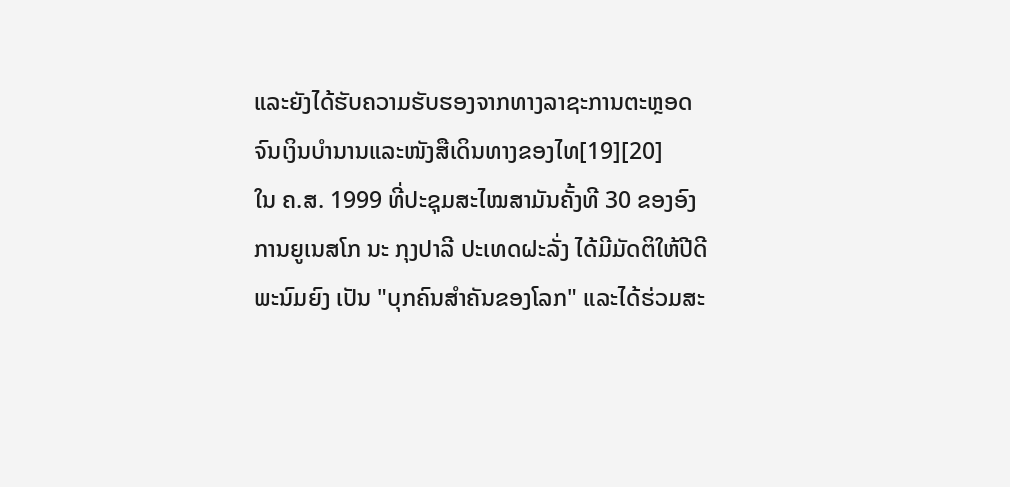ແລະຍັງໄດ້ຮັບຄວາມຮັບຮອງຈາກທາງລາຊະການຕະຫຼອດຈົນເງິນບຳນານແລະໜັງສືເດິນທາງຂອງໄທ[19][20]
ໃນ ຄ.ສ. 1999 ທີ່ປະຊຸມສະໄໝສາມັນຄັ້ງທີ 30 ຂອງອົງການຍູເນສໂກ ນະ ກຸງປາລີ ປະເທດຝະລັ່ງ ໄດ້ມີມັດຕິໃຫ້ປີດີ ພະນົມຍົງ ເປັນ "ບຸກຄົນສຳຄັນຂອງໂລກ" ແລະໄດ້ຮ່ວມສະ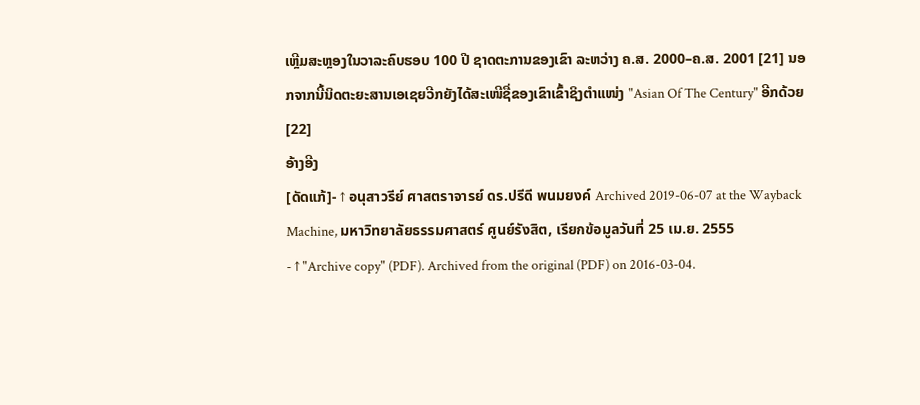ເຫຼີມສະຫຼອງໃນວາລະຄົບຮອບ 100 ປີ ຊາດຕະການຂອງເຂົາ ລະຫວ່າງ ຄ.ສ. 2000–ຄ.ສ. 2001 [21] ນອກຈາກນີ້ນິດຕະຍະສານເອເຊຍວີກຍັງໄດ້ສະເໜີຊື່ຂອງເຂົາເຂົ້າຊິງຕຳແໜ່ງ "Asian Of The Century" ອີກດ້ວຍ[22]
ອ້າງອີງ
[ດັດແກ້]- ↑ อนุสาวรีย์ ศาสตราจารย์ ดร.ปรีดี พนมยงค์ Archived 2019-06-07 at the Wayback Machine, มหาวิทยาลัยธรรมศาสตร์ ศูนย์รังสิต, เรียกข้อมูลวันที่ 25 เม.ย. 2555
- ↑ "Archive copy" (PDF). Archived from the original (PDF) on 2016-03-04.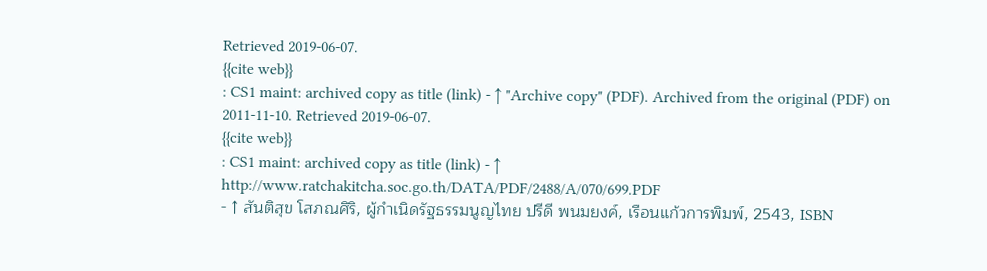Retrieved 2019-06-07.
{{cite web}}
: CS1 maint: archived copy as title (link) - ↑ "Archive copy" (PDF). Archived from the original (PDF) on 2011-11-10. Retrieved 2019-06-07.
{{cite web}}
: CS1 maint: archived copy as title (link) - ↑ http://www.ratchakitcha.soc.go.th/DATA/PDF/2488/A/070/699.PDF
- ↑ สันติสุข โสภณศิริ, ผู้กำเนิดรัฐธรรมนูญไทย ปรีดี พนมยงค์, เรือนแก้วการพิมพ์, 2543, ISBN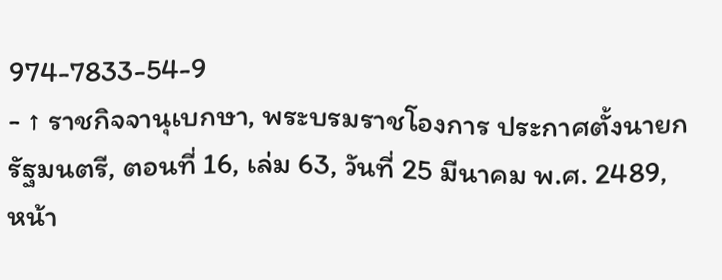974-7833-54-9
- ↑ ราชกิจจานุเบกษา, พระบรมราชโองการ ประกาศตั้งนายกรัฐมนตรี, ตอนที่ 16, เล่ม 63, วันที่ 25 มีนาคม พ.ศ. 2489, หน้า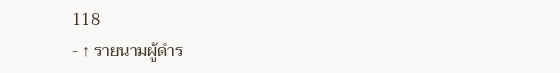118
- ↑ รายนามผู้ดำร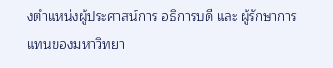งตำแหน่งผู้ประศาสน์การ อธิการบดี และ ผู้รักษาการแทนของมหาวิทยา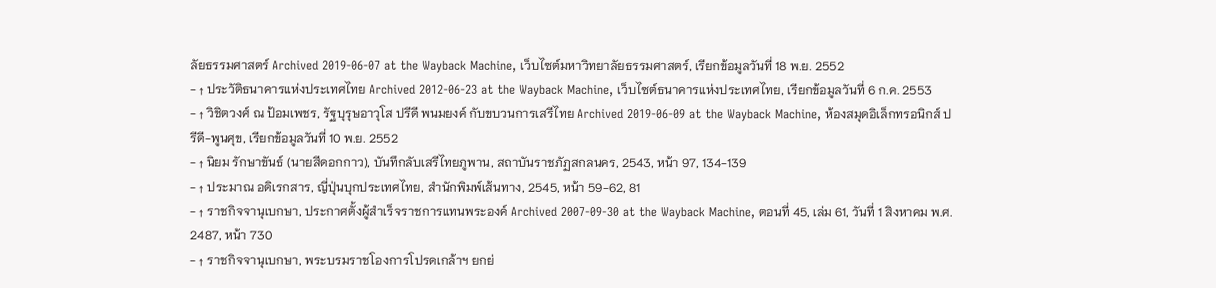ลัยธรรมศาสตร์ Archived 2019-06-07 at the Wayback Machine, เว็บไซต์มหาวิทยาลัยธรรมศาสตร์, เรียกข้อมูลวันที่ 18 พ.ย. 2552
- ↑ ประวัติธนาคารแห่งประเทศไทย Archived 2012-06-23 at the Wayback Machine, เว็บไซต์ธนาคารแห่งประเทศไทย, เรียกข้อมูลวันที่ 6 ก.ค. 2553
- ↑ วิชิตวงศ์ ณ ป้อมเพชร, รัฐบุรุษอาวุโส ปรีดี พนมยงค์ กับขบวนการเสรีไทย Archived 2019-06-09 at the Wayback Machine, ห้องสมุดอิเล็กทรอนิกส์ ปรีดี-พูนศุข, เรียกข้อมูลวันที่ 10 พ.ย. 2552
- ↑ นิยม รักษาขันธ์ (นายสีดอกกาว), บันทึกลับเสรีไทยภูพาน, สถาบันราชภัฏสกลนคร, 2543, หน้า 97, 134-139
- ↑ ประมาณ อดิเรกสาร, ญี่ปุ่นบุกประเทศไทย, สำนักพิมพ์เส้นทาง, 2545, หน้า 59-62, 81
- ↑ ราชกิจจานุเบกษา, ประกาศตั้งผู้สำเร็จราชการแทนพระองค์ Archived 2007-09-30 at the Wayback Machine, ตอนที่ 45, เล่ม 61, วันที่ 1 สิงหาคม พ.ศ. 2487, หน้า 730
- ↑ ราชกิจจานุเบกษา, พระบรมราชโองการโปรดเกล้าฯ ยกย่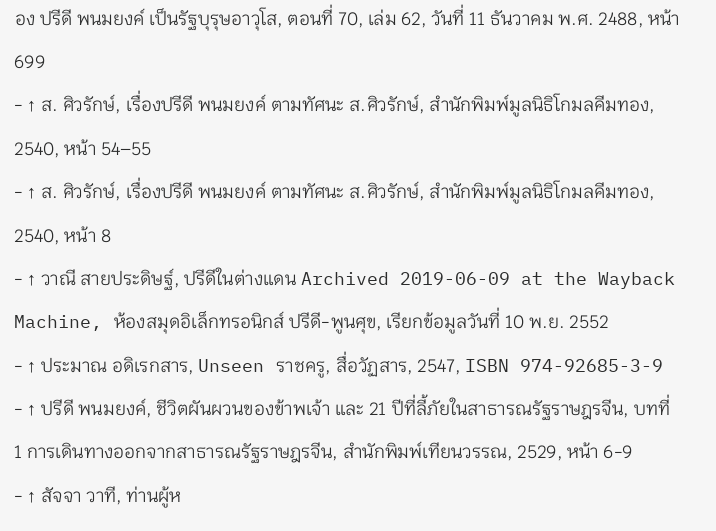อง ปรีดี พนมยงค์ เป็นรัฐบุรุษอาวุโส, ตอนที่ 70, เล่ม 62, วันที่ 11 ธันวาคม พ.ศ. 2488, หน้า 699
- ↑ ส. ศิวรักษ์, เรื่องปรีดี พนมยงค์ ตามทัศนะ ส.ศิวรักษ์, สำนักพิมพ์มูลนิธิโกมลคีมทอง, 2540, หน้า 54–55
- ↑ ส. ศิวรักษ์, เรื่องปรีดี พนมยงค์ ตามทัศนะ ส.ศิวรักษ์, สำนักพิมพ์มูลนิธิโกมลคีมทอง, 2540, หน้า 8
- ↑ วาณี สายประดิษฐ์, ปรีดีในต่างแดน Archived 2019-06-09 at the Wayback Machine, ห้องสมุดอิเล็กทรอนิกส์ ปรีดี-พูนศุข, เรียกข้อมูลวันที่ 10 พ.ย. 2552
- ↑ ประมาณ อดิเรกสาร, Unseen ราชครู, สื่อวัฏสาร, 2547, ISBN 974-92685-3-9
- ↑ ปรีดี พนมยงค์, ชีวิตผันผวนของข้าพเจ้า และ 21 ปีที่ลี้ภัยในสาธารณรัฐราษฎรจีน, บทที่ 1 การเดินทางออกจากสาธารณรัฐราษฎรจีน, สำนักพิมพ์เทียนวรรณ, 2529, หน้า 6-9
- ↑ สัจจา วาที, ท่านผู้ห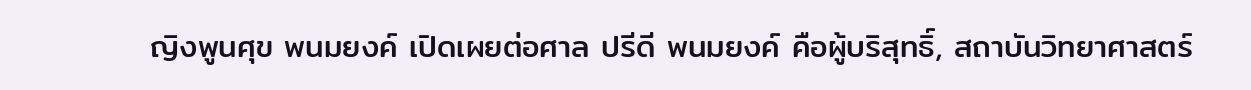ญิงพูนศุข พนมยงค์ เปิดเผยต่อศาล ปรีดี พนมยงค์ คือผู้บริสุทธิ์, สถาบันวิทยาศาสตร์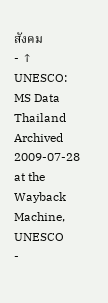สังคม
- ↑ UNESCO: MS Data Thailand Archived 2009-07-28 at the Wayback Machine, UNESCO
-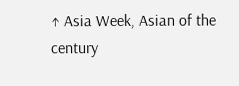↑ Asia Week, Asian of the century